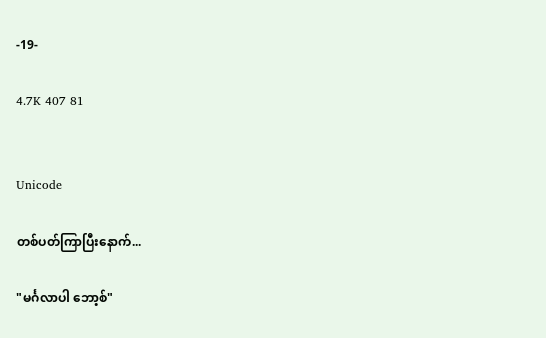-19-

4.7K 407 81


Unicode

တစ်ပတ်ကြာပြီးနောက်...

"မင်္ဂလာပါ ဘော့စ်"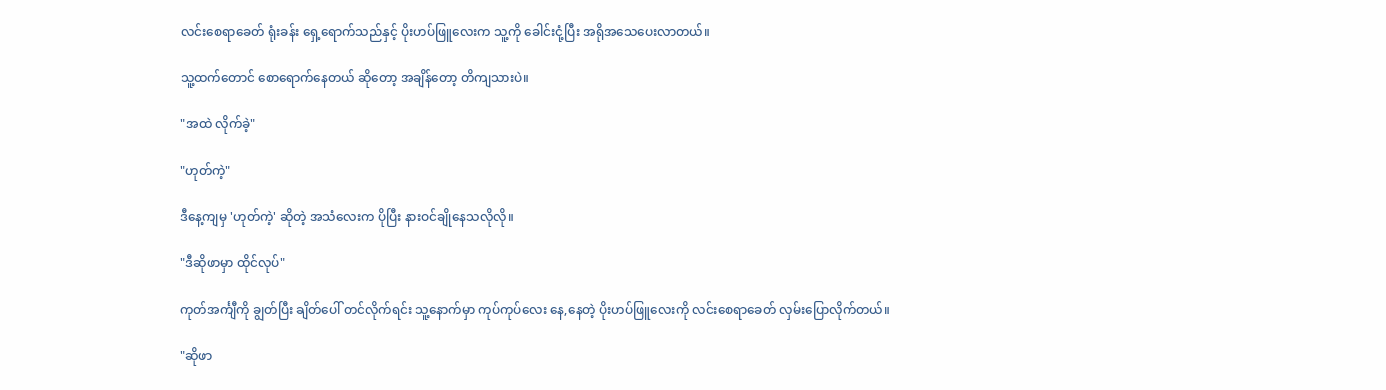လင်းစေရာခေတ် ရုံးခန်း ရှေ့ရောက်သည်နှင့် ပိုးဟပ်ဖြူလေးက သူ့ကို ခေါင်းငုံ့ပြီး အရိုအသေပေးလာတယ်။

သူ့ထက်တောင် စောရောက်နေတယ် ဆိုတော့ အချိန်တော့ တိကျသားပဲ။

"အထဲ လိုက်ခဲ့"

"ဟုတ်ကဲ့"

ဒီနေ့ကျမှ 'ဟုတ်ကဲ့' ဆိုတဲ့ အသံလေးက ပိုပြီး နားဝင်ချိုနေသလိုလို။

"ဒီဆိုဖာမှာ ထိုင်လုပ်"

ကုတ်အင်္ကျီကို ချွတ်ပြီး ချိတ်ပေါ် တင်လိုက်ရင်း သူ့နောက်မှာ ကုပ်ကုပ်လေး နေ,နေတဲ့ ပိုးဟပ်ဖြူလေးကို လင်းစေရာခေတ် လှမ်းပြောလိုက်တယ်။

"ဆိုဖာ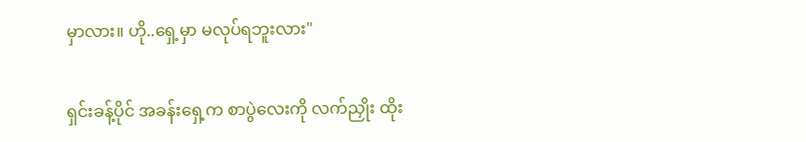မှာလား။ ဟို..ရှေ့မှာ မလုပ်ရဘူးလား"

ရှင်းခန့်ပိုင် အခန်းရှေ့က စာပွဲလေးကို လက်ညှိုး ထိုး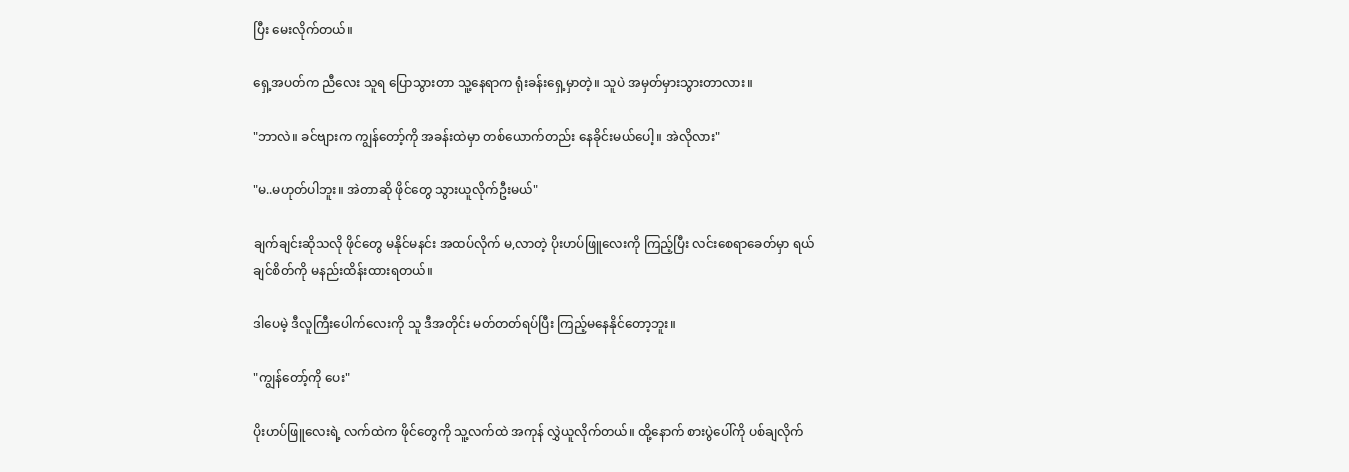ပြီး မေးလိုက်တယ်။

ရှေ့အပတ်က ညီလေး သူရ ပြောသွားတာ သူ့နေရာက ရုံးခန်းရှေ့မှာတဲ့။ သူပဲ အမှတ်မှားသွားတာလား။

"ဘာလဲ။ ခင်ဗျားက ကျွန်တော့်ကို အခန်းထဲမှာ တစ်ယောက်တည်း နေခိုင်းမယ်ပေါ့။ အဲလိုလား"

"မ..မဟုတ်ပါဘူး။ အဲတာဆို ဖိုင်တွေ သွားယူလိုက်ဦးမယ်"

ချက်ချင်းဆိုသလို ဖိုင်တွေ မနိုင်မနင်း အထပ်လိုက် မ,လာတဲ့ ပိုးဟပ်ဖြူလေးကို ကြည့်ပြီး လင်းစေရာခေတ်မှာ ရယ်ချင်စိတ်ကို မနည်းထိန်းထားရတယ်။

ဒါပေမဲ့ ဒီလူကြီးပေါက်လေးကို သူ ဒီအတိုင်း မတ်တတ်ရပ်ပြီး ကြည့်မနေနိုင်တော့ဘူး။

"ကျွန်တော့်ကို ပေး"

ပိုးဟပ်ဖြူလေးရဲ့ လက်ထဲက ဖိုင်တွေကို သူ့လက်ထဲ အကုန် လွှဲယူလိုက်တယ်။ ထို့နောက် စားပွဲပေါ်ကို ပစ်ချလိုက်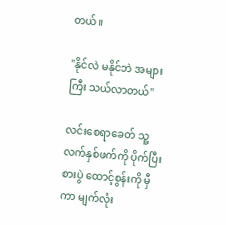တယ်။

"နိုင်လဲ မနိုင်ဘဲ အများကြီး သယ်လာတယ်"

လင်းစေရာခေတ် သူ့လက်နှစ်ဖက်ကို ပိုက်ပြီး စားပွဲ ထောင့်စွန်းကို မှီကာ မျက်လုံး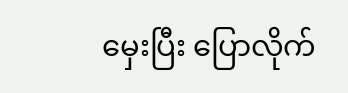မှေးပြီး ပြောလိုက်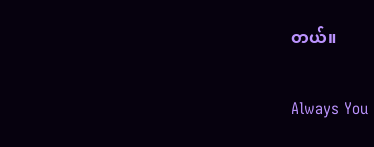တယ်။

Always You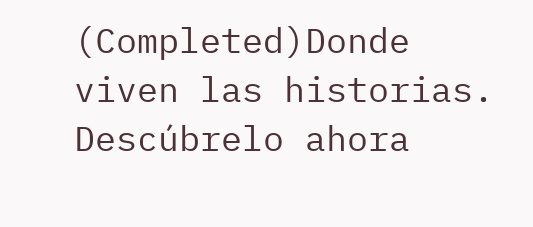(Completed)Donde viven las historias. Descúbrelo ahora